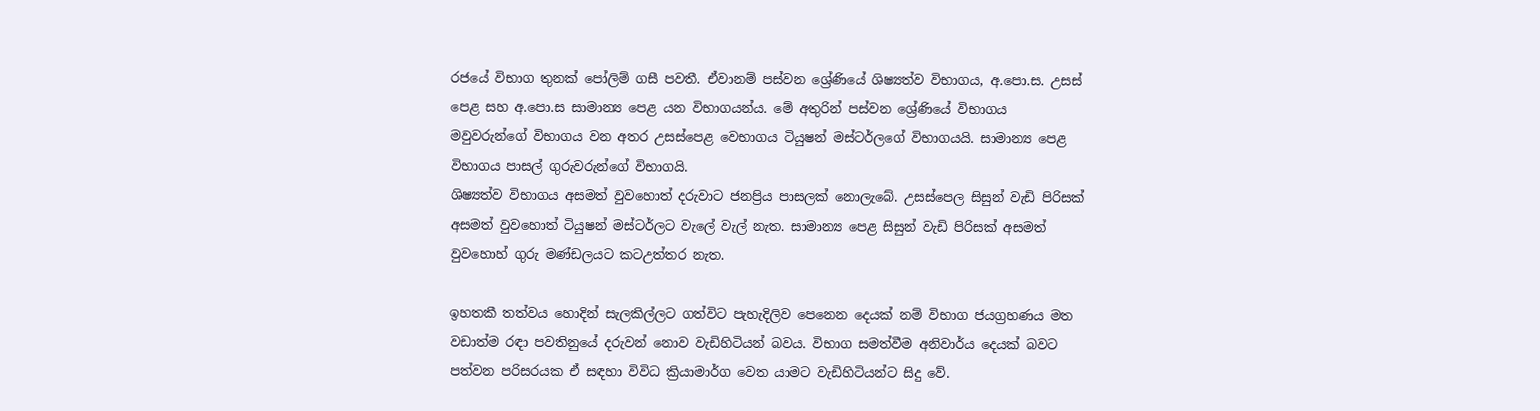රජයේ විභාග තුනක් පෝලිම් ගසී පවතී. ඒවානම් පස්වන ශ්‍රේණියේ ශිෂ්‍යත්ව විභාගය, අ.පො.ස. උසස් පෙළ සහ අ.පො.ස සාමාන්‍ය පෙළ යන විභාගයන්ය. මේ අතුරින් පස්වන ශ්‍රේණියේ විභාගය මවුවරුන්ගේ විභාගය වන අතර උසස්පෙළ වෙභාගය ටියුෂන් මස්ටර්ලගේ විභාගයයි. සාමාන්‍ය පෙළ විභාගය පාසල් ගුරුවරුන්ගේ විභාගයි.
ශිෂ්‍යත්ව විභාගය අසමත් වුවහොත් දරුවාට ජනප්‍රිය පාසලක් නොලැබේ. උසස්පෙල සිසුන් වැඩි පිරිසක් අසමත් වුවහොත් ටියුෂන් මස්ටර්ලට වැලේ වැල් නැත. සාමාන්‍ය පෙළ සිසුන් වැඩි පිරිසක් අසමත් වුවහොහ් ගුරු මණ්ඩලයට කටඋත්තර නැත.

ඉහතකී තත්වය හොදින් සැලකිල්ලට ගත්විට පැහැදිලිව පෙනෙන දෙයක් නම් විභාග ජයග්‍රහණය මත වඩාත්ම රඳා පවතිනුයේ දරුවන් නොව වැඩිහිටියන් බවය. විභාග සමත්වීම අනිවාර්ය දෙයක් බවට පත්වන පරිසරයක ඒ සඳහා විවිධ ක්‍රියාමාර්ග වෙත යාමට වැඩිහිටියන්ට සිදු වේ.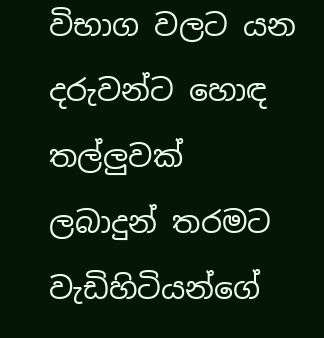විභාග වලට යන දරුවන්ට හොඳ තල්ලුවක් ලබාදුන් තරමට වැඩිහිටියන්ගේ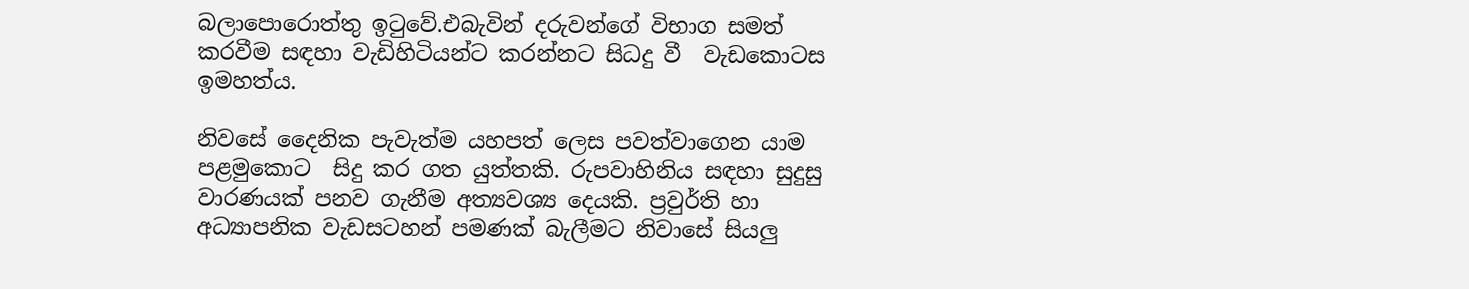බලාපොරොත්තු ඉටුවේ.එබැවින් දරුවන්ගේ විභාග සමත් කරවීම සඳහා වැඩිහිටියන්ට කරන්නට සිධදු වී  වැඩකොටස ඉමහත්ය.

නිවසේ දෛනික පැවැත්ම යහපත් ලෙස පවත්වාගෙන යාම පළමුකොට  සිදු කර ගත යුත්තකි. රුපවාහිනිය සඳහා සුදුසු වාරණයක් පනව ගැනීම අත්‍යවශ්‍ය දෙයකි. ප්‍රවුර්ති හා අධ්‍යාපනික වැඩසටහන් පමණක් බැලීමට නිවාසේ සියලු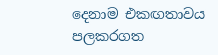දෙනාම එකඟතාවය පලකරගත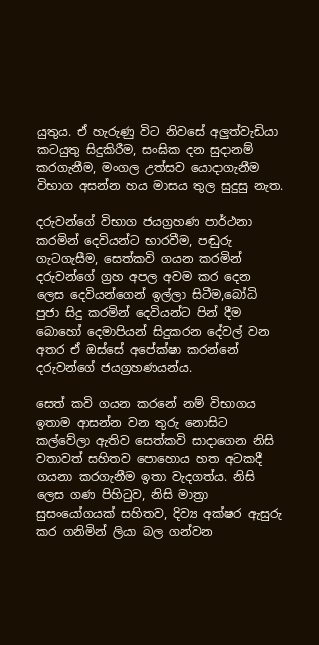යුතුය. ඒ හැරුණු විට නිවසේ අලුත්වැඩියා කටයුතු සිදුකිරීම, සංඝික දන සුදානම් කරගැනීම, මංගල උත්සව යොදාගැනීම විභාග අසන්න හය මාසය තුල සුදුසු නැත.

දරුවන්ගේ විභාග ජයග්‍රහණ පාර්ථනා කරමින් දෙවියන්ට භාරවීම, පඬුරු ගැටගැසීම, සෙත්කවි ගයන කරමින් දරුවන්ගේ ග්‍රහ අපල අවම කර දෙන ලෙස දෙවියන්ගෙන් ඉල්ලා සිටීම,බෝධි පුජා සිදු කරමින් දෙවියන්ට පින් දීම බොහෝ දෙමාපියන් සිදුකරන දේවල් වන අතර ඒ ඔස්සේ අපේක්ෂා කරන්නේ දරුවන්ගේ ජයග්‍රහණයන්ය.

සෙත් කවි ගයන කරනේ නම් විභාගය ඉතාම ආසන්න වන තුරු නොසිට කල්වේලා ඇතිව සෙත්කවි සාදාගෙන නිසි වතාවත් සහිතව පොහොය හත අටකදී ගයනා කරගැනීම ඉතා වැදගත්ය. නිසි ලෙස ගණ පිහිටුව, නිසි මාත්‍රා සුසංයෝගයක් සහිතව, දිව්‍ය අක්ෂර ඇසුරු කර ගනිමින් ලියා බල ගන්වන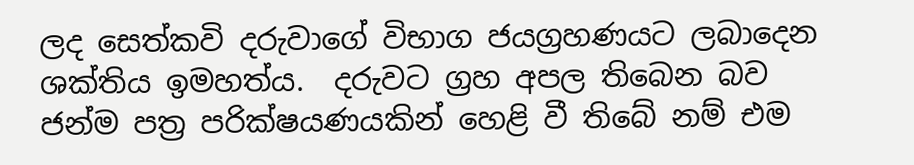ලද සෙත්කවි දරුවාගේ විභාග ජයග්‍රහණයට ලබාදෙන ශක්තිය ඉමහත්ය.  දරුවට ග්‍රහ අපල තිබෙන බව ජන්ම පත්‍ර පරික්ෂයණයකින් හෙළි වී තිබේ නම් එම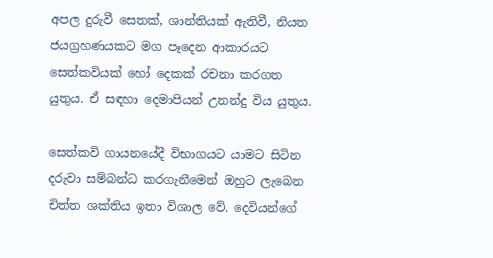අපල දුරුවී සෙතක්, ශාන්තියක් ඇතිවී, නියත ජයග්‍රහණයකට මග පෑදෙන ආකාරයට සෙත්කවියක් හෝ දෙකක් රචනා කරගත යුතුය. ඒ සඳහා දෙමාපියන් උනන්දු විය යුතුය.

සෙත්කවි ගායනයේදී විභාගයට යාමට සිටින දරුවා සම්බන්ධ කරගැනීමෙන් ඔහුට ලැබෙන චිත්ත ශක්තිය ඉතා විශාල වේ. දෙවියන්ගේ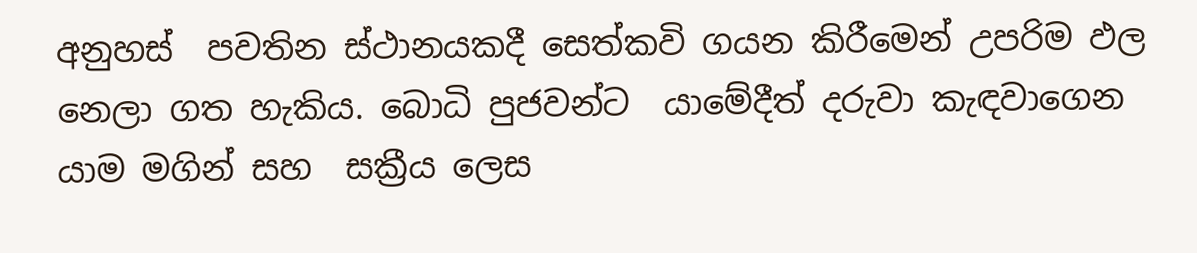අනුහස්  පවතින ස්ථානයකදී සෙත්කවි ගයන කිරීමෙන් උපරිම ඵල නෙලා ගත හැකිය. බොධි පුජවන්ට  යාමේදීත් දරුවා කැඳවාගෙන යාම මගින් සහ  සක්‍රීය ලෙස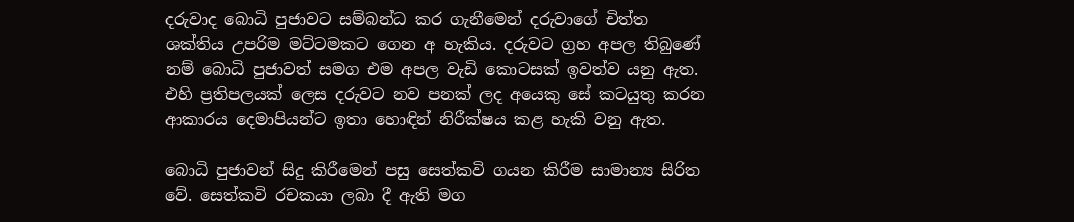දරුවාද බොධි පුජාවට සම්බන්ධ කර ගැනීමෙන් දරුවාගේ චිත්ත ශක්තිය උපරිම මට්ටමකට ගෙන අ හැකිය. දරුවට ග්‍රහ අපල තිබුණේ නම් බොධි පුජාවත් සමග එම අපල වැඩි කොටසක් ඉවත්ව යනු ඇත. එහි ප්‍රතිපලයක් ලෙස දරුවට නව පනක් ලද අයෙකු සේ කටයුතු කරන ආකාරය දෙමාපියන්ට ඉතා හොඳින් නිරීක්ෂය කළ හැකි වනු ඇත.

බොධි පුජාවන් සිදු කිරීමෙන් පසු සෙත්කවි ගයන කිරීම සාමාන්‍ය සිරිත වේ. සෙත්කවි රචකයා ලබා දී ඇති මග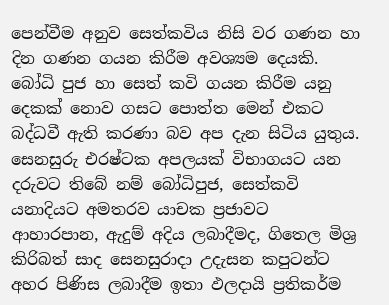පෙන්වීම අනුව සෙත්කවිය නිසි වර ගණන හා දින ගණන ගයන කිරීම අවශ්‍යම දෙයකි. බෝධි පුජ හා සෙත් කවි ගයන කිරීම යනු දෙකක් නොව ගසට පොත්ත මෙන් එකට බද්ධවී ඇති කරණා බව අප දැන සිටිය යුතුය. සෙනසුරු එරෂ්ටක අපලයක් විභාගයට යන දරුවට තිබේ නම් බෝධිපුජ, සෙත්කවි යනාදියට අමතරව යාචක ප්‍රජාවට ආහාරපාන, ඇදුම් අදිය ලබාදීමද, ගිතෙල මිශ්‍ර කිරිබත් සාද සෙනසුරාදා උදැසන කපුටන්ට අහර පිණිස ලබාදීම ඉතා ඵලදායි ප්‍රතිකර්ම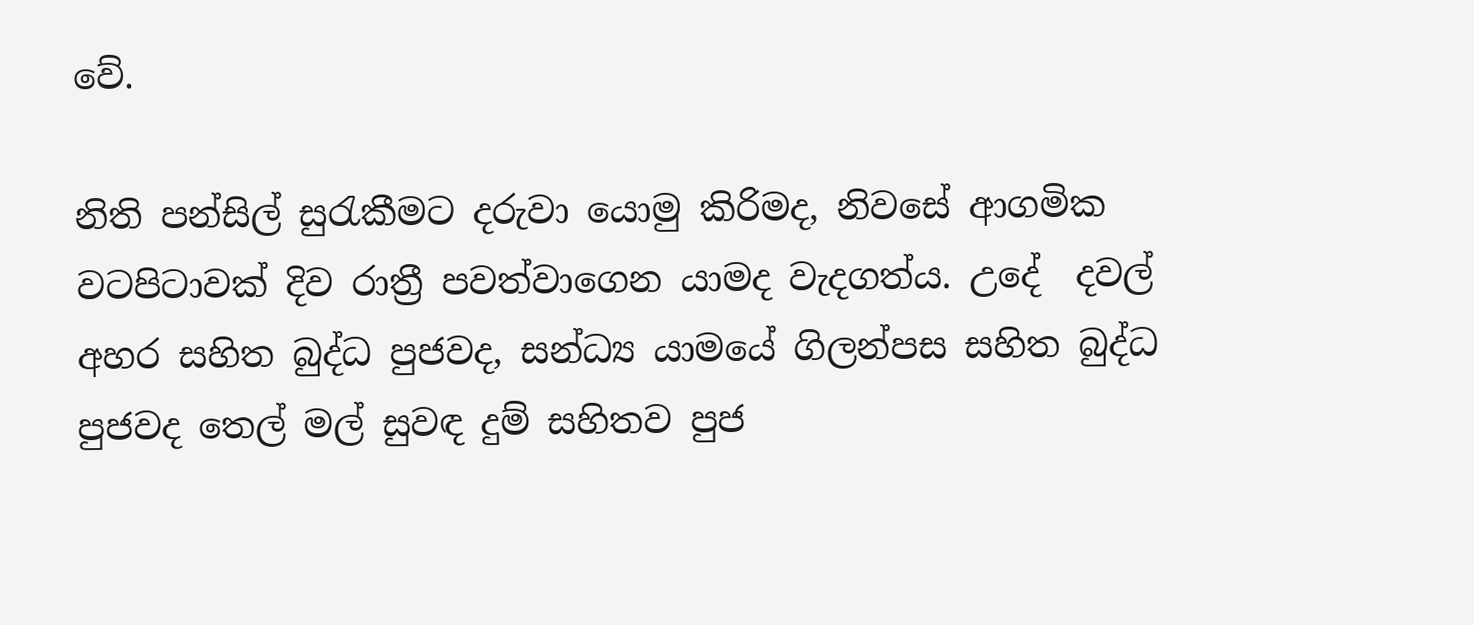වේ.

නිති පන්සිල් සුරැකීමට දරුවා යොමු කිරිමද, නිවසේ ආගමික වටපිටාවක් දිව රාත්‍රී පවත්වාගෙන යාමද වැදගත්ය. උදේ  දවල් අහර සහිත බුද්ධ පුජවද, සන්ධ්‍ය යාමයේ ගිලන්පස සහිත බුද්ධ පුජවද තෙල් මල් සුවඳ දුම් සහිතව පුජ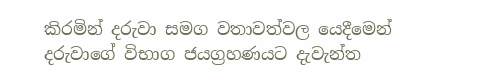කිරමින් දරුවා සමග වතාවත්වල යෙදීමෙන් දරුවාගේ විභාග ජයග්‍රහණයට දැවැන්ත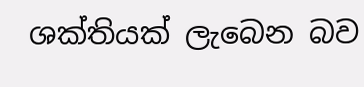ශක්තියක් ලැබෙන බව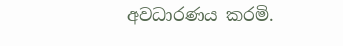අවධාරණය කරමි.